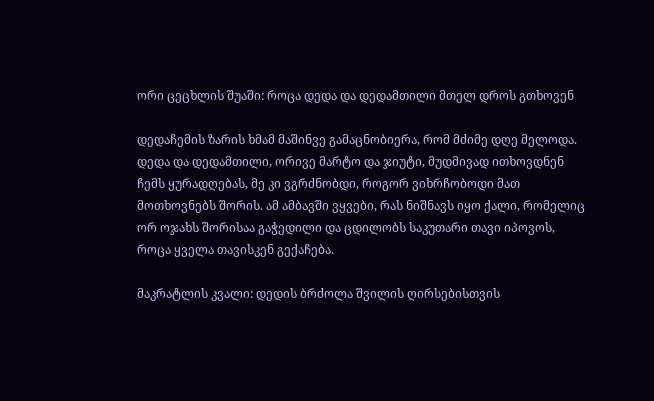ორი ცეცხლის შუაში: როცა დედა და დედამთილი მთელ დროს გთხოვენ

დედაჩემის ზარის ხმამ მაშინვე გამაცნობიერა, რომ მძიმე დღე მელოდა. დედა და დედამთილი, ორივე მარტო და ჯიუტი, მუდმივად ითხოვდნენ ჩემს ყურადღებას, მე კი ვგრძნობდი, როგორ ვიხრჩობოდი მათ მოთხოვნებს შორის. ამ ამბავში ვყვები, რას ნიშნავს იყო ქალი, რომელიც ორ ოჯახს შორისაა გაჭედილი და ცდილობს საკუთარი თავი იპოვოს, როცა ყველა თავისკენ გექაჩება.

მაკრატლის კვალი: დედის ბრძოლა შვილის ღირსებისთვის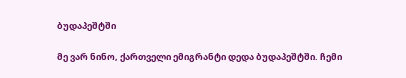ბუდაპეშტში

მე ვარ ნინო, ქართველი ემიგრანტი დედა ბუდაპეშტში. ჩემი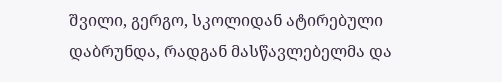შვილი, გერგო, სკოლიდან ატირებული დაბრუნდა, რადგან მასწავლებელმა და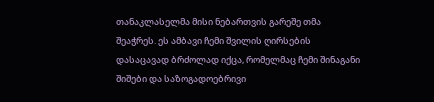თანაკლასელმა მისი ნებართვის გარეშე თმა შეაჭრეს. ეს ამბავი ჩემი შვილის ღირსების დასაცავად ბრძოლად იქცა, რომელმაც ჩემი შინაგანი შიშები და საზოგადოებრივი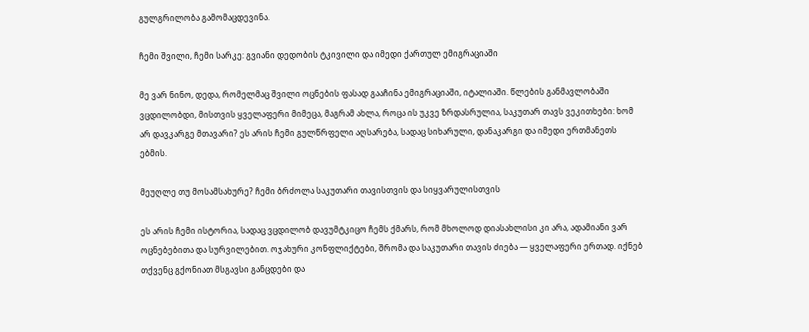გულგრილობა გამომაცდევინა.

ჩემი შვილი, ჩემი სარკე: გვიანი დედობის ტკივილი და იმედი ქართულ ემიგრაციაში

მე ვარ ნინო, დედა, რომელმაც შვილი ოცნების ფასად გააჩინა ემიგრაციაში, იტალიაში. წლების განმავლობაში ვცდილობდი, მისთვის ყველაფერი მიმეცა, მაგრამ ახლა, როცა ის უკვე ზრდასრულია, საკუთარ თავს ვეკითხები: ხომ არ დავკარგე მთავარი? ეს არის ჩემი გულწრფელი აღსარება, სადაც სიხარული, დანაკარგი და იმედი ერთმანეთს ებმის.

მეუღლე თუ მოსამსახურე? ჩემი ბრძოლა საკუთარი თავისთვის და სიყვარულისთვის

ეს არის ჩემი ისტორია, სადაც ვცდილობ დავუმტკიცო ჩემს ქმარს, რომ მხოლოდ დიასახლისი კი არა, ადამიანი ვარ ოცნებებითა და სურვილებით. ოჯახური კონფლიქტები, შრომა და საკუთარი თავის ძიება — ყველაფერი ერთად. იქნებ თქვენც გქონიათ მსგავსი განცდები და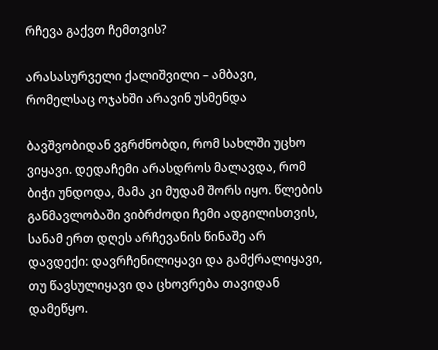რჩევა გაქვთ ჩემთვის?

არასასურველი ქალიშვილი – ამბავი, რომელსაც ოჯახში არავინ უსმენდა

ბავშვობიდან ვგრძნობდი, რომ სახლში უცხო ვიყავი. დედაჩემი არასდროს მალავდა, რომ ბიჭი უნდოდა, მამა კი მუდამ შორს იყო. წლების განმავლობაში ვიბრძოდი ჩემი ადგილისთვის, სანამ ერთ დღეს არჩევანის წინაშე არ დავდექი: დავრჩენილიყავი და გამქრალიყავი, თუ წავსულიყავი და ცხოვრება თავიდან დამეწყო.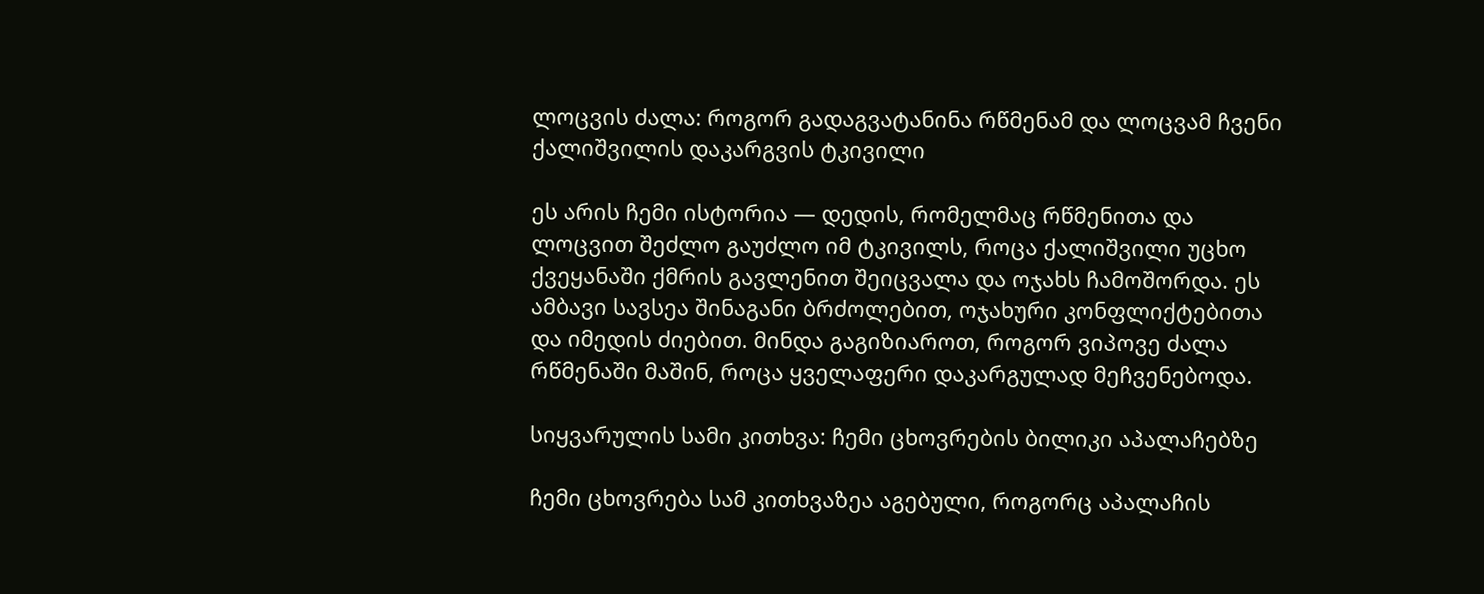ლოცვის ძალა: როგორ გადაგვატანინა რწმენამ და ლოცვამ ჩვენი ქალიშვილის დაკარგვის ტკივილი

ეს არის ჩემი ისტორია — დედის, რომელმაც რწმენითა და ლოცვით შეძლო გაუძლო იმ ტკივილს, როცა ქალიშვილი უცხო ქვეყანაში ქმრის გავლენით შეიცვალა და ოჯახს ჩამოშორდა. ეს ამბავი სავსეა შინაგანი ბრძოლებით, ოჯახური კონფლიქტებითა და იმედის ძიებით. მინდა გაგიზიაროთ, როგორ ვიპოვე ძალა რწმენაში მაშინ, როცა ყველაფერი დაკარგულად მეჩვენებოდა.

სიყვარულის სამი კითხვა: ჩემი ცხოვრების ბილიკი აპალაჩებზე

ჩემი ცხოვრება სამ კითხვაზეა აგებული, როგორც აპალაჩის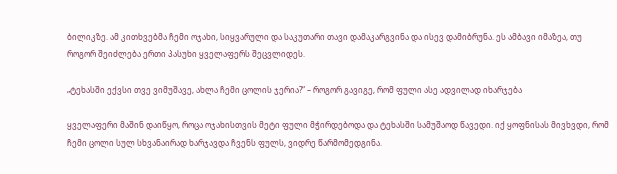ბილიკზე. ამ კითხვებმა ჩემი ოჯახი, სიყვარული და საკუთარი თავი დამაკარგვინა და ისევ დამიბრუნა. ეს ამბავი იმაზეა, თუ როგორ შეიძლება ერთი პასუხი ყველაფერს შეცვლიდეს.

„ტეხასში ექვსი თვე ვიმუშავე, ახლა ჩემი ცოლის ჯერია?“ – როგორ გავიგე, რომ ფული ასე ადვილად იხარჯება

ყველაფერი მაშინ დაიწყო, როცა ოჯახისთვის მეტი ფული მჭირდებოდა და ტეხასში სამუშაოდ წავედი. იქ ყოფნისას მივხვდი, რომ ჩემი ცოლი სულ სხვანაირად ხარჯავდა ჩვენს ფულს, ვიდრე წარმომედგინა.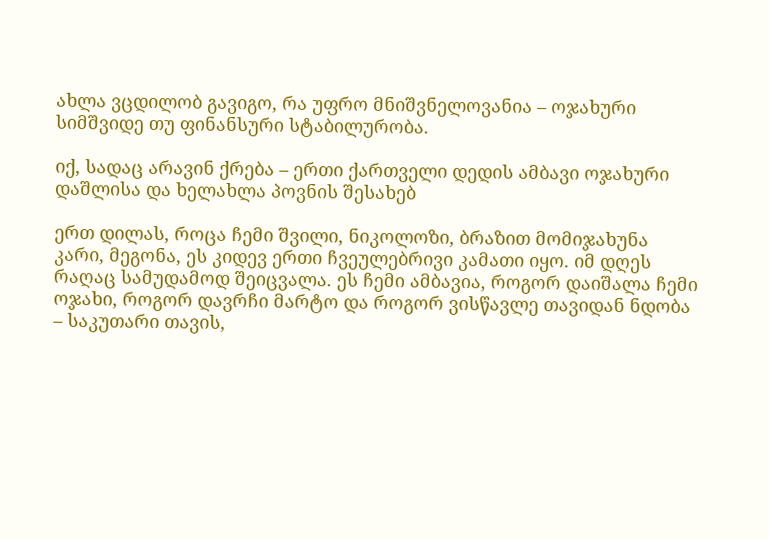ახლა ვცდილობ გავიგო, რა უფრო მნიშვნელოვანია – ოჯახური სიმშვიდე თუ ფინანსური სტაბილურობა.

იქ, სადაც არავინ ქრება – ერთი ქართველი დედის ამბავი ოჯახური დაშლისა და ხელახლა პოვნის შესახებ

ერთ დილას, როცა ჩემი შვილი, ნიკოლოზი, ბრაზით მომიჯახუნა კარი, მეგონა, ეს კიდევ ერთი ჩვეულებრივი კამათი იყო. იმ დღეს რაღაც სამუდამოდ შეიცვალა. ეს ჩემი ამბავია, როგორ დაიშალა ჩემი ოჯახი, როგორ დავრჩი მარტო და როგორ ვისწავლე თავიდან ნდობა – საკუთარი თავის,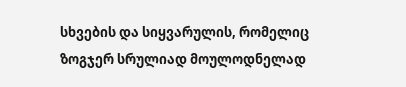სხვების და სიყვარულის, რომელიც ზოგჯერ სრულიად მოულოდნელად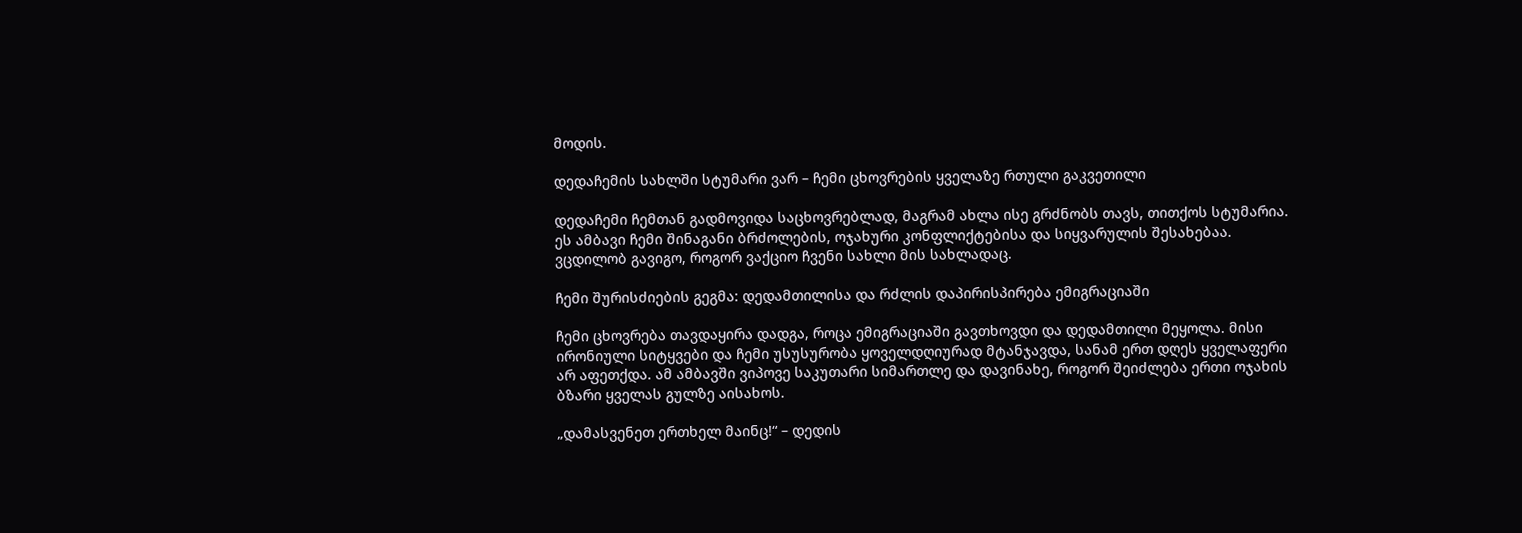მოდის.

დედაჩემის სახლში სტუმარი ვარ – ჩემი ცხოვრების ყველაზე რთული გაკვეთილი

დედაჩემი ჩემთან გადმოვიდა საცხოვრებლად, მაგრამ ახლა ისე გრძნობს თავს, თითქოს სტუმარია. ეს ამბავი ჩემი შინაგანი ბრძოლების, ოჯახური კონფლიქტებისა და სიყვარულის შესახებაა. ვცდილობ გავიგო, როგორ ვაქციო ჩვენი სახლი მის სახლადაც.

ჩემი შურისძიების გეგმა: დედამთილისა და რძლის დაპირისპირება ემიგრაციაში

ჩემი ცხოვრება თავდაყირა დადგა, როცა ემიგრაციაში გავთხოვდი და დედამთილი მეყოლა. მისი ირონიული სიტყვები და ჩემი უსუსურობა ყოველდღიურად მტანჯავდა, სანამ ერთ დღეს ყველაფერი არ აფეთქდა. ამ ამბავში ვიპოვე საკუთარი სიმართლე და დავინახე, როგორ შეიძლება ერთი ოჯახის ბზარი ყველას გულზე აისახოს.

„დამასვენეთ ერთხელ მაინც!“ – დედის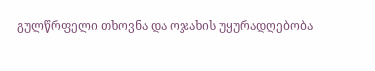გულწრფელი თხოვნა და ოჯახის უყურადღებობა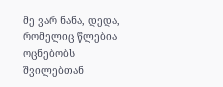მე ვარ ნანა, დედა, რომელიც წლებია ოცნებობს შვილებთან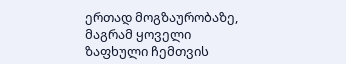ერთად მოგზაურობაზე, მაგრამ ყოველი ზაფხული ჩემთვის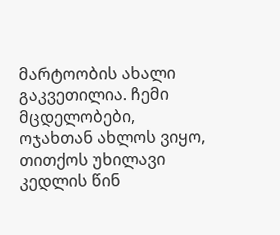მარტოობის ახალი გაკვეთილია. ჩემი მცდელობები, ოჯახთან ახლოს ვიყო, თითქოს უხილავი კედლის წინ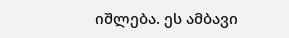იშლება. ეს ამბავი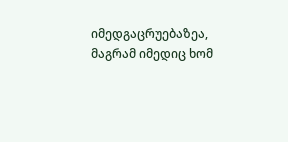იმედგაცრუებაზეა, მაგრამ იმედიც ხომ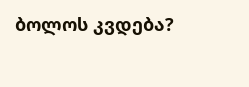ბოლოს კვდება?